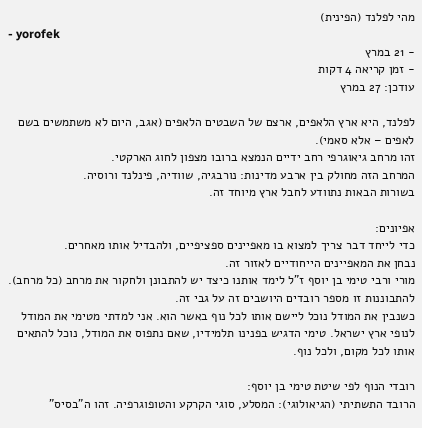מהי לפלנד (הפינית)
- yorofek
- 21 במרץ
- זמן קריאה 4 דקות
עודכן: 27 במרץ

לפלנד, היא ארץ הלאפים, ארצם של השבטים הלאפים (אגב, היום לא משתמשים בשם לאפים – אלא סאמי).
זהו מרחב גיאוגרפי רחב ידיים הנמצא ברובו מצפון לחוג הארקטי.
המרחב הזה מחולק בין ארבע מדינות: נורבגיה, שוודיה, פינלנד ורוסיה.
בשורות הבאות נתוודע לחבל ארץ מיוחד זה.

אפיונים:
כדי לייחד דבר צריך למצוא בו מאפיינים ספציפיים, ולהבדיל אותו מאחרים.
נבחן את המאפיינים הייחודיים לאזור זה.
מורי ורבי טימי בן יוסף ז"ל לימד אותנו כיצד יש להתבונן ולחקור את מרחב (כל מרחב).
להתבוננות זו מספר רובדים היושבים זה על גבי זה.
כשנבין את המודל נוכל ליישם אותו לכל נוף באשר הוא. אני למדתי מטימי את המודל לנופי ארץ ישראל. טימי הדגיש בפנינו תלמידיו, שאם נתפוס את המודל, נוכל להתאים אותו לכל מקום, ולכל נוף.

רובדי הנוף לפי שיטת טימי בן יוסף:
הרובד התשתיתי (הגיאולוגי): המסלע, סוגי הקרקע והטופוגרפיה. זהו ה"בסיס"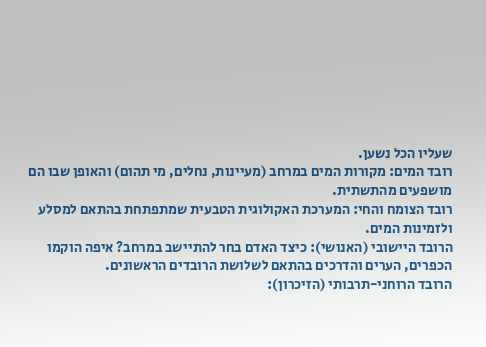שעליו הכל נשען.
רובד המים: מקורות המים במרחב (מעיינות, נחלים, מי תהום) והאופן שבו הם
מושפעים מהתשתית.
רובד הצומח והחי: המערכת האקולוגית הטבעית שמתפתחת בהתאם למסלע
ולזמינות המים.
הרובד היישובי (האנושי): כיצד האדם בחר להתיישב במרחב? איפה הוקמו
הכפרים, הערים והדרכים בהתאם לשלושת הרובדים הראשונים.
הרובד הרוחני-תרבותי (הזיכרון):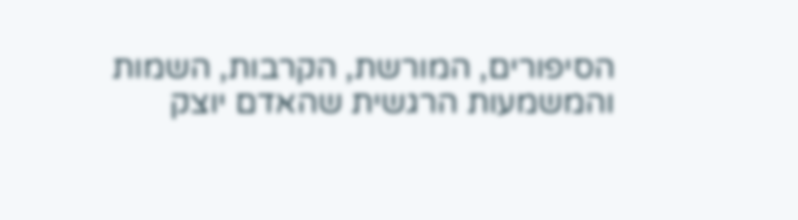הסיפורים, המורשת, הקרבות, השמות
והמשמעות הרגשית שהאדם יוצק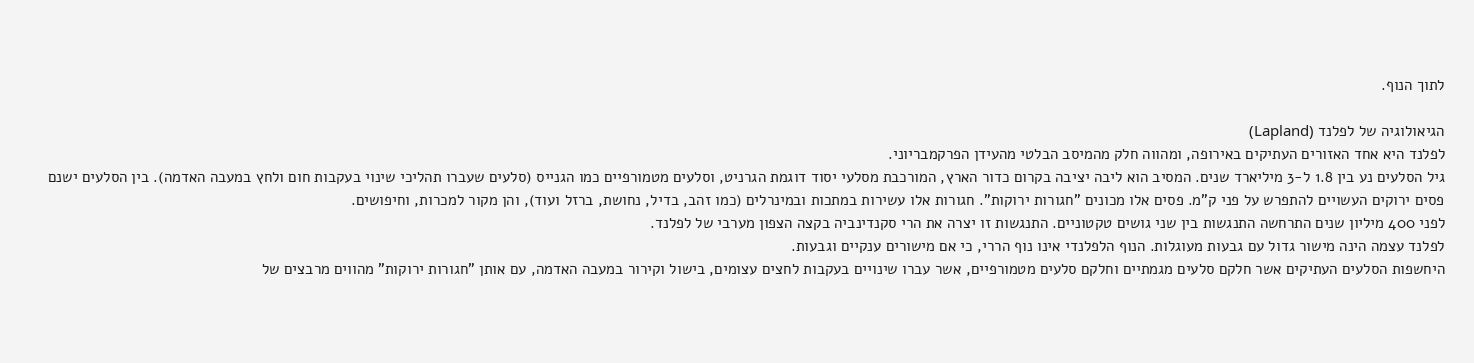לתוך הנוף.

הגיאולוגיה של לפלנד (Lapland)
לפלנד היא אחד האזורים העתיקים באירופה, ומהווה חלק מהמיסב הבלטי מהעידן הפרקמבריוני.
גיל הסלעים נע בין 1.8 ל-3 מיליארד שנים. המסיב הוא ליבה יציבה בקרום כדור הארץ, המורכבת מסלעי יסוד דוגמת הגרניט, וסלעים מטמורפיים כמו הגנייס (סלעים שעברו תהליכי שינוי בעקבות חום ולחץ במעבה האדמה). בין הסלעים ישנם פסים ירוקים העשויים להתפרש על פני ק"מ. פסים אלו מכונים "חגורות ירוקות". חגורות אלו עשירות במתכות ובמינרלים (כמו זהב, בדיל, נחושת, ברזל ועוד), והן מקור למכרות, וחיפושים.
לפני 400 מיליון שנים התרחשה התנגשות בין שני גושים טקטוניים. התנגשות זו יצרה את הרי סקנדינביה בקצה הצפון מערבי של לפלנד.
לפלנד עצמה הינה מישור גדול עם גבעות מעוגלות. הנוף הלפלנדי אינו נוף הררי, כי אם מישורים ענקיים וגבעות.
היחשפות הסלעים העתיקים אשר חלקם סלעים מגמתיים וחלקם סלעים מטמורפיים, אשר עברו שינויים בעקבות לחצים עצומים, בישול וקירור במעבה האדמה, עם אותן "חגורות ירוקות" מהווים מרבצים של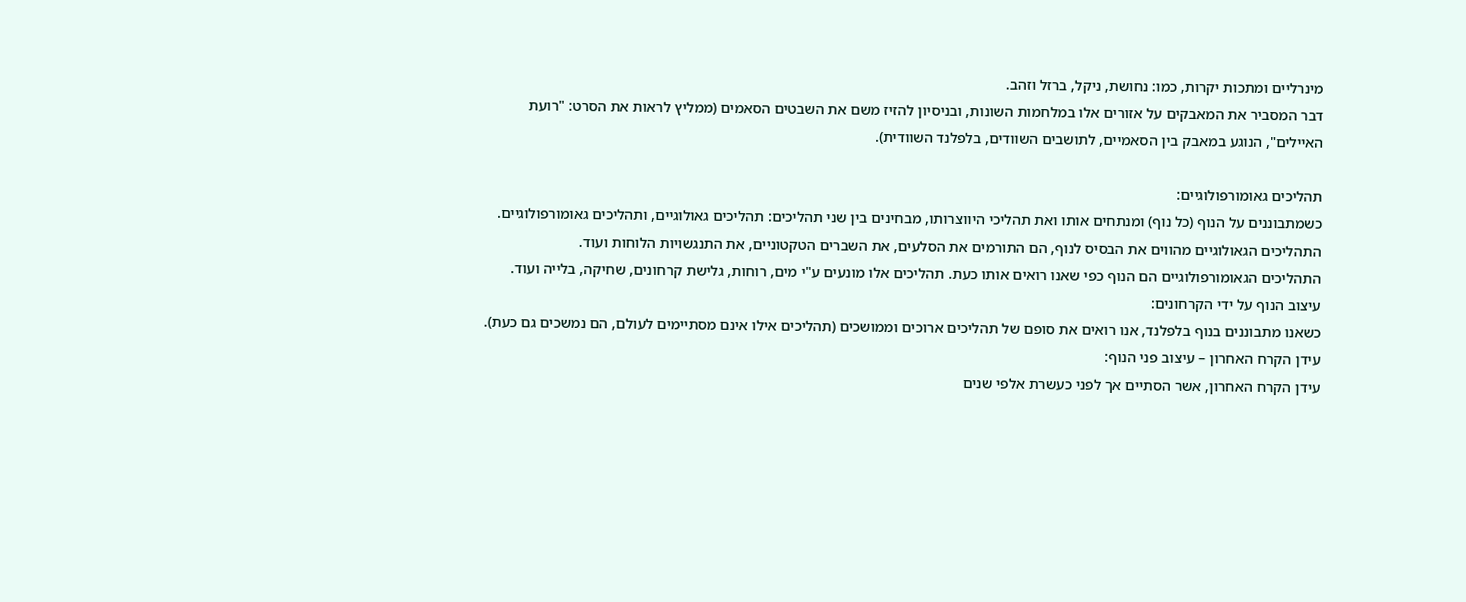מינרליים ומתכות יקרות, כמו: נחושת, ניקל, ברזל וזהב.
דבר המסביר את המאבקים על אזורים אלו במלחמות השונות, ובניסיון להזיז משם את השבטים הסאמים (ממליץ לראות את הסרט: "רועת האיילים", הנוגע במאבק בין הסאמיים, לתושבים השוודים, בלפלנד השוודית).

תהליכים גאומורפולוגיים:
כשמתבוננים על הנוף (כל נוף) ומנתחים אותו ואת תהליכי היווצרותו, מבחינים בין שני תהליכים: תהליכים גאולוגיים, ותהליכים גאומורפולוגיים.
התהליכים הגאולוגיים מהווים את הבסיס לנוף, הם התורמים את הסלעים, את השברים הטקטוניים, את התנגשויות הלוחות ועוד.
התהליכים הגאומורפולוגיים הם הנוף כפי שאנו רואים אותו כעת. תהליכים אלו מונעים ע"י מים, רוחות, גלישת קרחונים, שחיקה, בלייה ועוד.
עיצוב הנוף על ידי הקרחונים:
כשאנו מתבוננים בנוף בלפלנד, אנו רואים את סופם של תהליכים ארוכים וממושכים (תהליכים אילו אינם מסתיימים לעולם, הם נמשכים גם כעת).
עידן הקרח האחרון – עיצוב פני הנוף:
עידן הקרח האחרון, אשר הסתיים אך לפני כעשרת אלפי שנים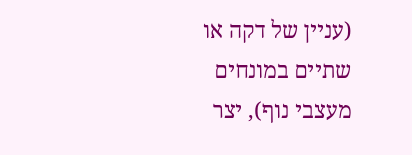(עניין של דקה או שתיים במונחים מעצבי נוף), יצר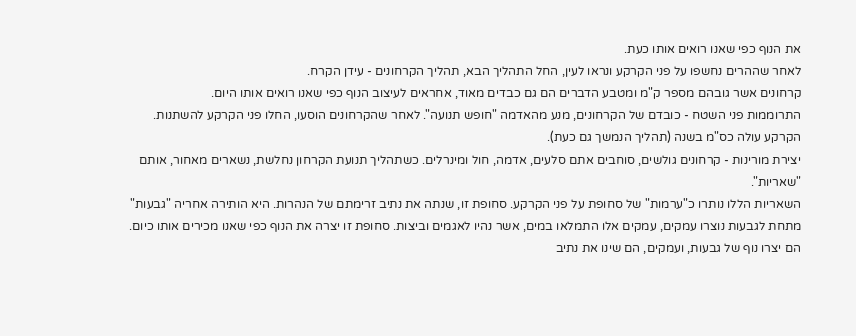את הנוף כפי שאנו רואים אותו כעת.
לאחר שההרים נחשפו על פני הקרקע ונראו לעין, החל התהליך הבא, תהליך הקרחונים - עידן הקרח.
קרחונים אשר גובהם מספר ק"מ ומטבע הדברים הם גם כבדים מאוד, אחראים לעיצוב הנוף כפי שאנו רואים אותו היום.
התרוממות פני השטח - כובדם של הקרחונים, מנע מהאדמה "חופש תנועה". לאחר שהקרחונים הוסעו, החלו פני הקרקע להשתנות. הקרקע עולה כס"מ בשנה (תהליך הנמשך גם כעת).
יצירת מורינות - קרחונים גולשים, סוחבים אתם סלעים, אדמה, חול ומינרלים. כשתהליך תנועת הקרחון נחלשת, נשארים מאחור, אותם "שאריות".
השאריות הללו נותרו כ"ערמות" של סחופת על פני הקרקע. סחופת זו, שנתה את נתיב זרימתם של הנהרות. היא הותירה אחריה "גבעות" מתחת לגבעות נוצרו עמקים, עמקים אלו התמלאו במים, אשר נהיו לאגמים וביצות. סחופת זו יצרה את הנוף כפי שאנו מכירים אותו כיום.
הם יצרו נוף של גבעות, ועמקים, הם שינו את נתיב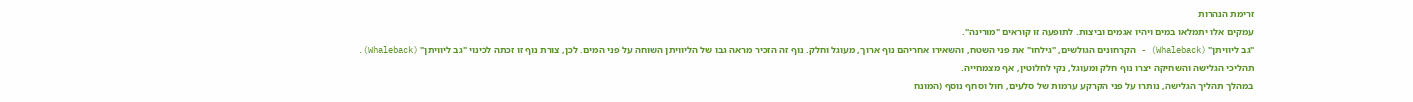זרימת הנהרות
עמקים אלו יתמלאו במים ויהיו אגמים וביצות. לתופעה זו קוראים "מורינה".
"גב ליוויתן" (Whaleback) - הקרחונים הגולשים, "גילחו" את פני השטח, והשאירו אחריהם נוף ארוך, מעוגל וחלק. נוף זה הזכיר מראה גבו של הליוויתן השוחה על פני המים. לכן, צורת נוף זו זכתה לכינוי "גב ליוויתן" (Whaleback).
תהליכי הגלישה והשחיקה יצרו נוף חלק ומעוגל, נקי לחלוטין, אף מצמחייה.
במהלך תהליך הגלישה, נותרו על פני הקרקע ערמות של סלעים, חול וסחף נוסף (המונח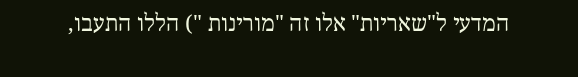המדעי ל"שאריות" אלו זה "מורינות ") הללו התעבו,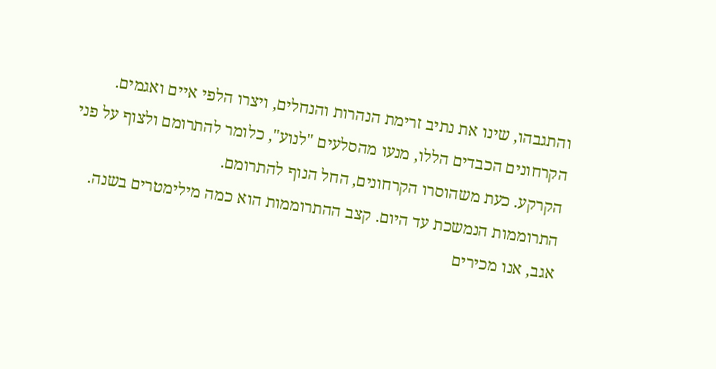והתגבהו, שינו את נתיב זרימת הנהרות והנחלים, ויצרו הלפי איים ואגמים.
הקרחונים הכבדים הללו, מנעו מהסלעים "לנוע", כלומר להתרומם ולצוף על פני הקרקע. כעת משהוסרו הקרחונים, החל הנוף להתרומם.
התרוממות הנמשכת עד היום. קצב ההתרוממות הוא כמה מילימטרים בשנה.
אגב, אנו מכירים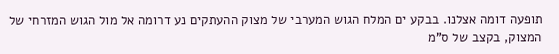תופעה דומה אצלנו. בבקע ים המלח הגוש המערבי של מצוק ההעתקים נע דרומה אל מול הגוש המזרחי של המצוק, בקצב של ס"מ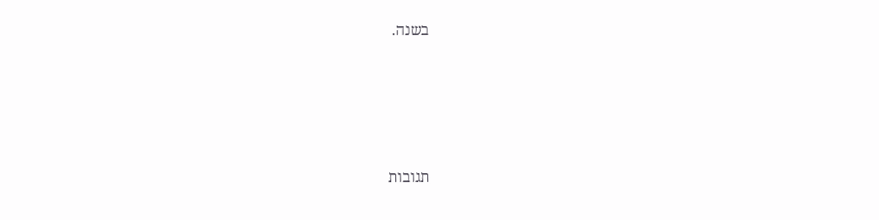בשנה.






תגובות